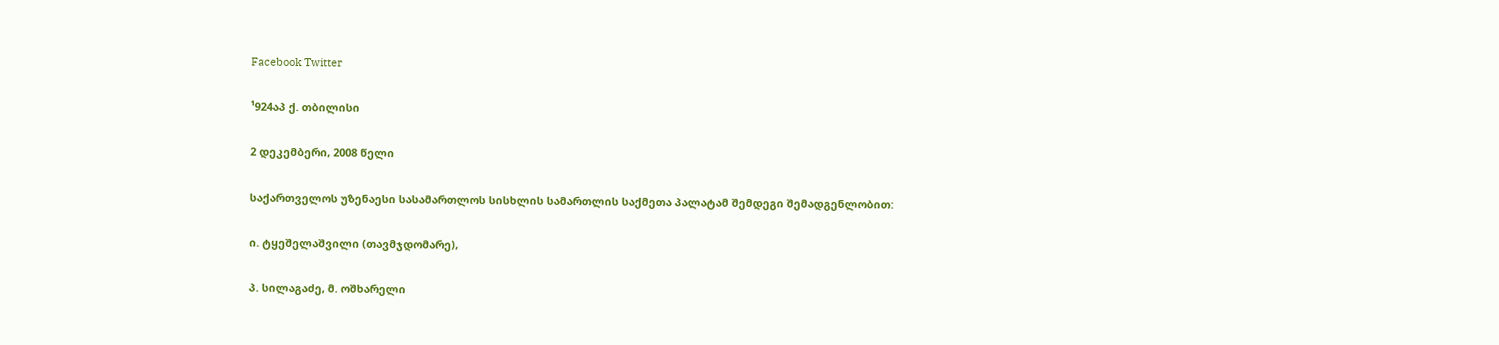Facebook Twitter

¹924აპ ქ. თბილისი

2 დეკემბერი, 2008 წელი

საქართველოს უზენაესი სასამართლოს სისხლის სამართლის საქმეთა პალატამ შემდეგი შემადგენლობით:

ი. ტყეშელაშვილი (თავმჯდომარე),

პ. სილაგაძე, მ. ოშხარელი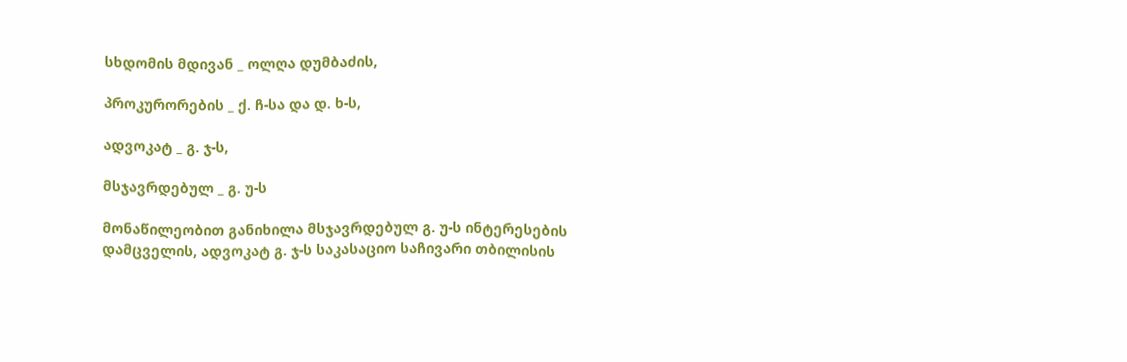სხდომის მდივან _ ოლღა დუმბაძის,

პროკურორების _ ქ. ჩ-სა და დ. ხ-ს,

ადვოკატ _ გ. ჯ-ს,

მსჯავრდებულ _ გ. უ-ს

მონაწილეობით განიხილა მსჯავრდებულ გ. უ-ს ინტერესების დამცველის, ადვოკატ გ. ჯ-ს საკასაციო საჩივარი თბილისის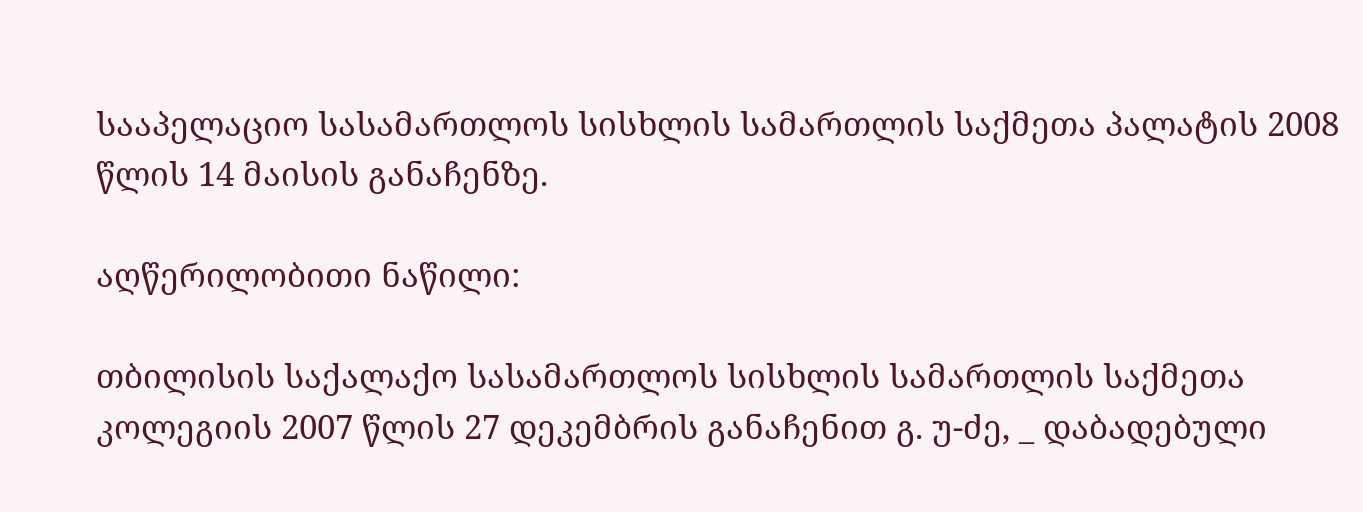სააპელაციო სასამართლოს სისხლის სამართლის საქმეთა პალატის 2008 წლის 14 მაისის განაჩენზე.

აღწერილობითი ნაწილი:

თბილისის საქალაქო სასამართლოს სისხლის სამართლის საქმეთა კოლეგიის 2007 წლის 27 დეკემბრის განაჩენით გ. უ-ძე, _ დაბადებული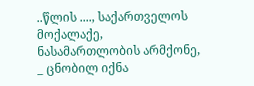..წლის ...., საქართველოს მოქალაქე, ნასამართლობის არმქონე, _ ცნობილ იქნა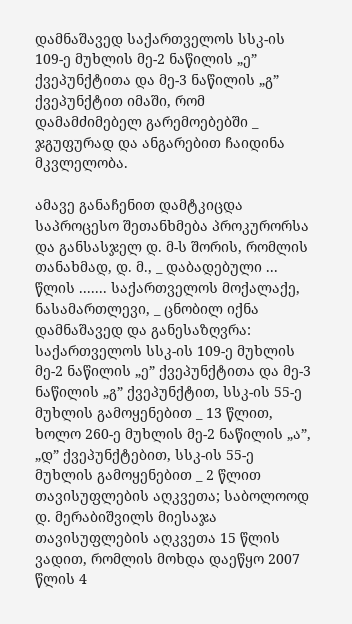დამნაშავედ საქართველოს სსკ-ის 109-ე მუხლის მე-2 ნაწილის „ე” ქვეპუნქტითა და მე-3 ნაწილის „გ” ქვეპუნქტით იმაში, რომ დამამძიმებელ გარემოებებში _ ჯგუფურად და ანგარებით ჩაიდინა მკვლელობა.

ამავე განაჩენით დამტკიცდა საპროცესო შეთანხმება პროკურორსა და განსასჯელ დ. მ-ს შორის, რომლის თანახმად, დ. მ., _ დაბადებული ... წლის ....... საქართველოს მოქალაქე, ნასამართლევი, _ ცნობილ იქნა დამნაშავედ და განესაზღვრა: საქართველოს სსკ-ის 109-ე მუხლის მე-2 ნაწილის „ე” ქვეპუნქტითა და მე-3 ნაწილის „გ” ქვეპუნქტით, სსკ-ის 55-ე მუხლის გამოყენებით _ 13 წლით, ხოლო 260-ე მუხლის მე-2 ნაწილის „ა”, „დ” ქვეპუნქტებით, სსკ-ის 55-ე მუხლის გამოყენებით _ 2 წლით თავისუფლების აღკვეთა; საბოლოოდ დ. მერაბიშვილს მიესაჯა თავისუფლების აღკვეთა 15 წლის ვადით, რომლის მოხდა დაეწყო 2007 წლის 4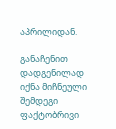აპრილიდან.

განაჩენით დადგენილად იქნა მიჩნეული შემდეგი ფაქტობრივი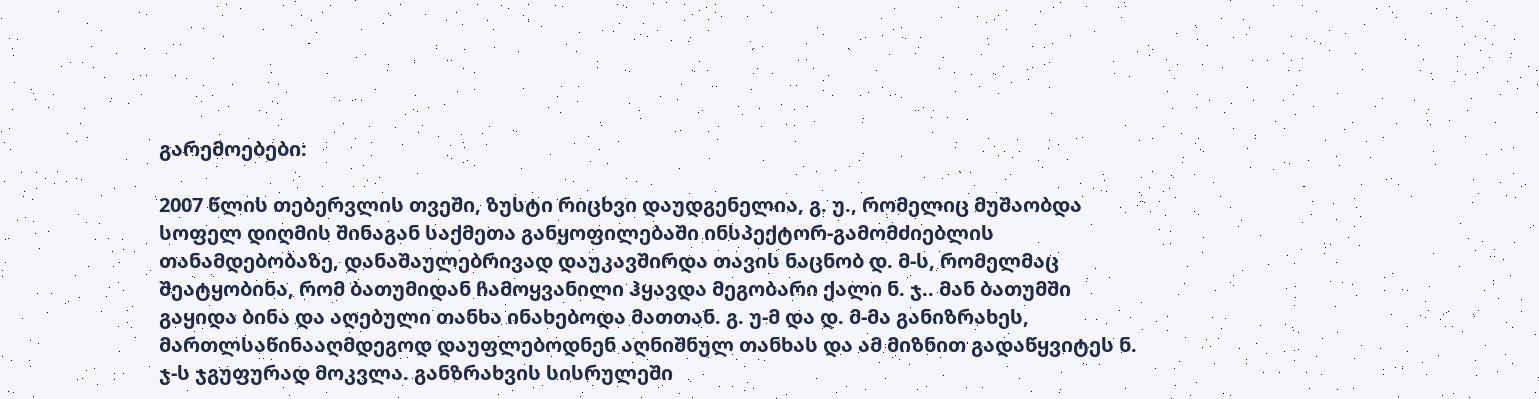გარემოებები:

2007 წლის თებერვლის თვეში, ზუსტი რიცხვი დაუდგენელია, გ. უ., რომელიც მუშაობდა სოფელ დიღმის შინაგან საქმეთა განყოფილებაში ინსპექტორ-გამომძიებლის თანამდებობაზე, დანაშაულებრივად დაუკავშირდა თავის ნაცნობ დ. მ-ს, რომელმაც შეატყობინა, რომ ბათუმიდან ჩამოყვანილი ჰყავდა მეგობარი ქალი ნ. ჯ.. მან ბათუმში გაყიდა ბინა და აღებული თანხა ინახებოდა მათთან. გ. უ-მ და დ. მ-მა განიზრახეს, მართლსაწინააღმდეგოდ დაუფლებოდნენ აღნიშნულ თანხას და ამ მიზნით გადაწყვიტეს ნ. ჯ-ს ჯგუფურად მოკვლა. განზრახვის სისრულეში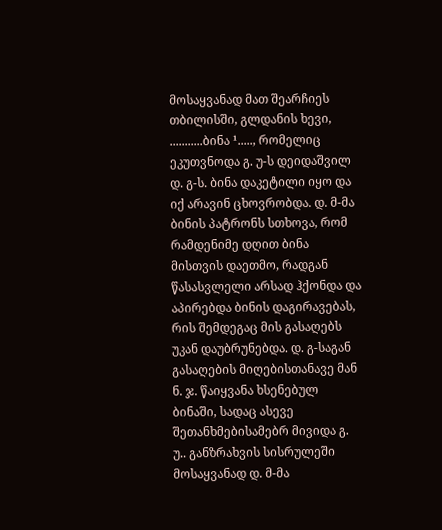მოსაყვანად მათ შეარჩიეს თბილისში, გლდანის ხევი, ...........ბინა ¹....., რომელიც ეკუთვნოდა გ. უ-ს დეიდაშვილ დ. გ-ს. ბინა დაკეტილი იყო და იქ არავინ ცხოვრობდა. დ. მ-მა ბინის პატრონს სთხოვა, რომ რამდენიმე დღით ბინა მისთვის დაეთმო, რადგან წასასვლელი არსად ჰქონდა და აპირებდა ბინის დაგირავებას, რის შემდეგაც მის გასაღებს უკან დაუბრუნებდა. დ. გ-საგან გასაღების მიღებისთანავე მან ნ. ჯ. წაიყვანა ხსენებულ ბინაში, სადაც ასევე შეთანხმებისამებრ მივიდა გ. უ.. განზრახვის სისრულეში მოსაყვანად დ. მ-მა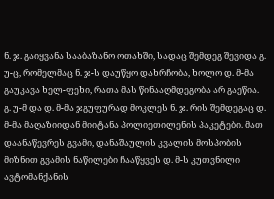ნ. ჯ. გაიყვანა სააბაზანო ოთახში, სადაც შემდეგ შევიდა გ. უ-ც, რომელმაც ნ. ჯ-ს დაუწყო დახრჩობა, ხოლო დ. მ-მა გაუკავა ხელ-ფეხი, რათა მას წინააღმდეგობა არ გაეწია. გ. უ-მ და დ. მ-მა ჯგუფურად მოკლეს ნ. ჯ. რის შემდეგაც დ. მ-მა მაღაზიიდან მიიტანა პოლიეთილენის პაკეტები. მათ დაანაწევრეს გვამი, დანაშაულის კვალის მოსპობის მიზნით გვამის ნაწილები ჩააწყვეს დ. მ-ს კუთვნილი ავტომანქანის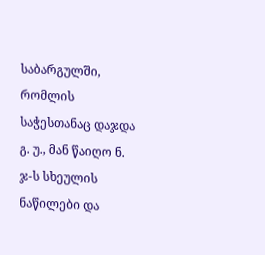საბარგულში, რომლის საჭესთანაც დაჯდა გ. უ., მან წაიღო ნ. ჯ-ს სხეულის ნაწილები და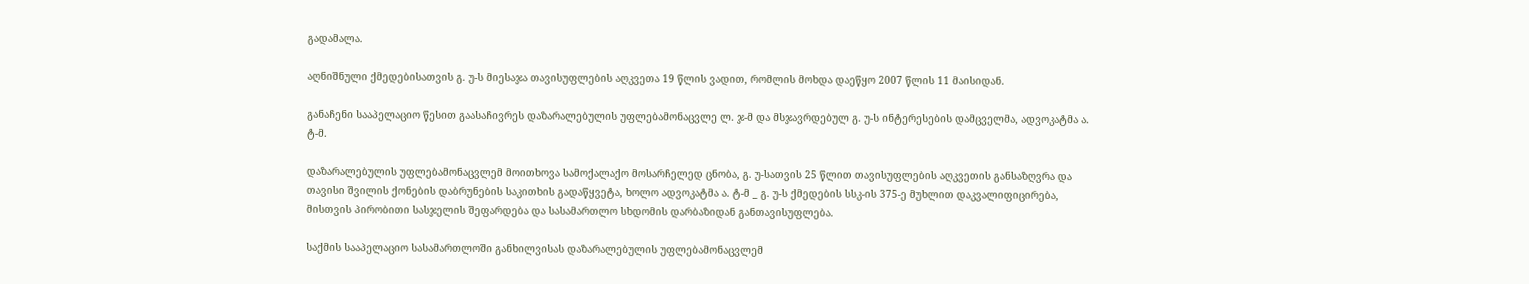გადამალა.

აღნიშნული ქმედებისათვის გ. უ-ს მიესაჯა თავისუფლების აღკვეთა 19 წლის ვადით, რომლის მოხდა დაეწყო 2007 წლის 11 მაისიდან.

განაჩენი სააპელაციო წესით გაასაჩივრეს დაზარალებულის უფლებამონაცვლე ლ. ჯ-მ და მსჯავრდებულ გ. უ-ს ინტერესების დამცველმა, ადვოკატმა ა. ტ-მ.

დაზარალებულის უფლებამონაცვლემ მოითხოვა სამოქალაქო მოსარჩელედ ცნობა, გ. უ-სათვის 25 წლით თავისუფლების აღკვეთის განსაზღვრა და თავისი შვილის ქონების დაბრუნების საკითხის გადაწყვეტა, ხოლო ადვოკატმა ა. ტ-მ _ გ. უ-ს ქმედების სსკ-ის 375-ე მუხლით დაკვალიფიცირება, მისთვის პირობითი სასჯელის შეფარდება და სასამართლო სხდომის დარბაზიდან განთავისუფლება.

საქმის სააპელაციო სასამართლოში განხილვისას დაზარალებულის უფლებამონაცვლემ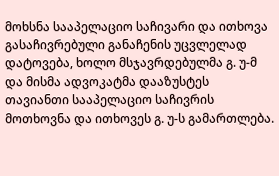მოხსნა სააპელაციო საჩივარი და ითხოვა გასაჩივრებული განაჩენის უცვლელად დატოვება, ხოლო მსჯავრდებულმა გ. უ-მ და მისმა ადვოკატმა დააზუსტეს თავიანთი სააპელაციო საჩივრის მოთხოვნა და ითხოვეს გ. უ-ს გამართლება.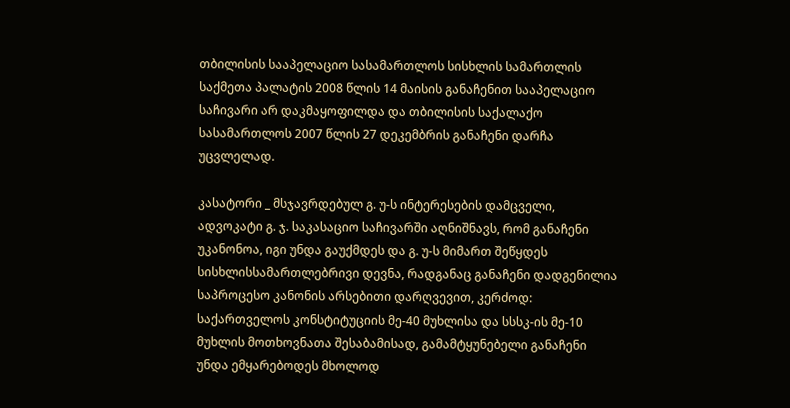თბილისის სააპელაციო სასამართლოს სისხლის სამართლის საქმეთა პალატის 2008 წლის 14 მაისის განაჩენით სააპელაციო საჩივარი არ დაკმაყოფილდა და თბილისის საქალაქო სასამართლოს 2007 წლის 27 დეკემბრის განაჩენი დარჩა უცვლელად.

კასატორი _ მსჯავრდებულ გ. უ-ს ინტერესების დამცველი, ადვოკატი გ. ჯ. საკასაციო საჩივარში აღნიშნავს, რომ განაჩენი უკანონოა, იგი უნდა გაუქმდეს და გ. უ-ს მიმართ შეწყდეს სისხლისსამართლებრივი დევნა, რადგანაც განაჩენი დადგენილია საპროცესო კანონის არსებითი დარღვევით, კერძოდ: საქართველოს კონსტიტუციის მე-40 მუხლისა და სსსკ-ის მე-10 მუხლის მოთხოვნათა შესაბამისად, გამამტყუნებელი განაჩენი უნდა ემყარებოდეს მხოლოდ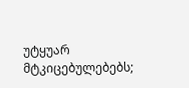უტყუარ მტკიცებულებებს;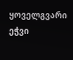ყოველგვარი ეჭვი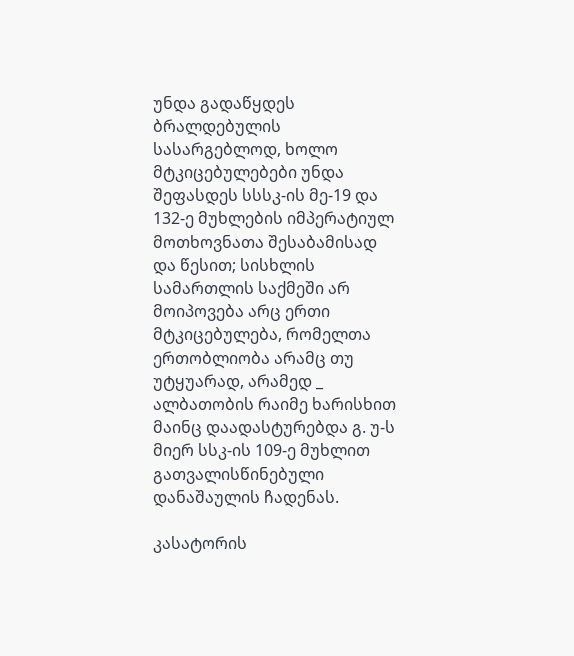უნდა გადაწყდეს ბრალდებულის სასარგებლოდ, ხოლო მტკიცებულებები უნდა შეფასდეს სსსკ-ის მე-19 და 132-ე მუხლების იმპერატიულ მოთხოვნათა შესაბამისად და წესით; სისხლის სამართლის საქმეში არ მოიპოვება არც ერთი მტკიცებულება, რომელთა ერთობლიობა არამც თუ უტყუარად, არამედ _ ალბათობის რაიმე ხარისხით მაინც დაადასტურებდა გ. უ-ს მიერ სსკ-ის 109-ე მუხლით გათვალისწინებული დანაშაულის ჩადენას.

კასატორის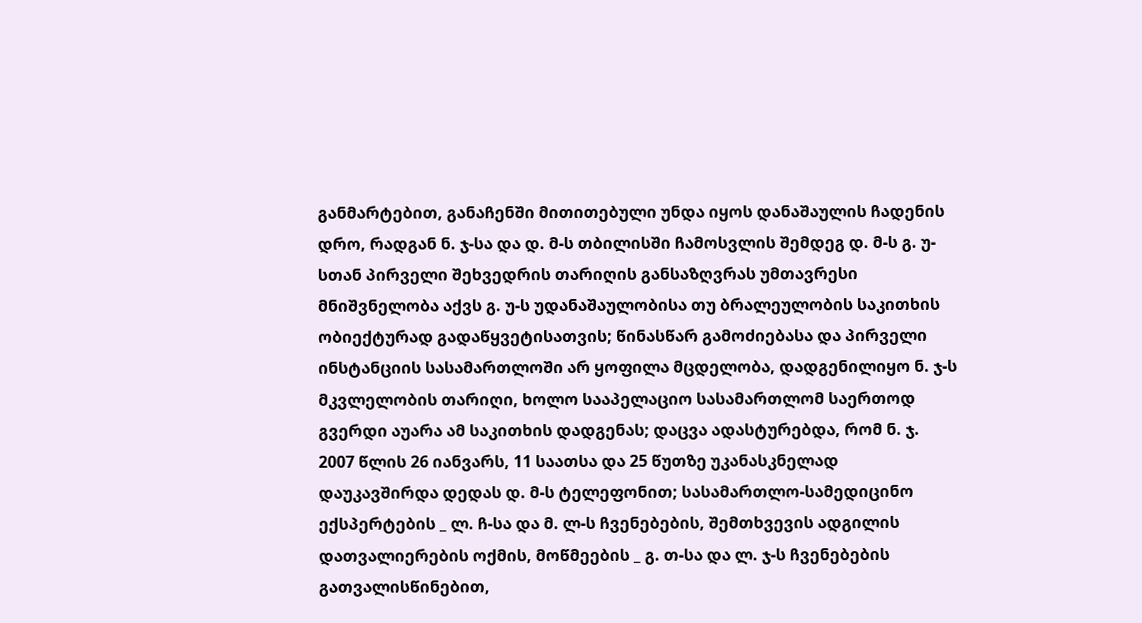განმარტებით, განაჩენში მითითებული უნდა იყოს დანაშაულის ჩადენის დრო, რადგან ნ. ჯ-სა და დ. მ-ს თბილისში ჩამოსვლის შემდეგ დ. მ-ს გ. უ-სთან პირველი შეხვედრის თარიღის განსაზღვრას უმთავრესი მნიშვნელობა აქვს გ. უ-ს უდანაშაულობისა თუ ბრალეულობის საკითხის ობიექტურად გადაწყვეტისათვის; წინასწარ გამოძიებასა და პირველი ინსტანციის სასამართლოში არ ყოფილა მცდელობა, დადგენილიყო ნ. ჯ-ს მკვლელობის თარიღი, ხოლო სააპელაციო სასამართლომ საერთოდ გვერდი აუარა ამ საკითხის დადგენას; დაცვა ადასტურებდა, რომ ნ. ჯ. 2007 წლის 26 იანვარს, 11 საათსა და 25 წუთზე უკანასკნელად დაუკავშირდა დედას დ. მ-ს ტელეფონით; სასამართლო-სამედიცინო ექსპერტების _ ლ. ჩ-სა და მ. ლ-ს ჩვენებების, შემთხვევის ადგილის დათვალიერების ოქმის, მოწმეების _ გ. თ-სა და ლ. ჯ-ს ჩვენებების გათვალისწინებით,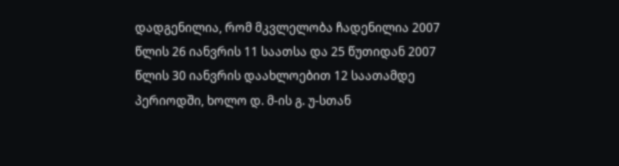დადგენილია, რომ მკვლელობა ჩადენილია 2007 წლის 26 იანვრის 11 საათსა და 25 წუთიდან 2007 წლის 30 იანვრის დაახლოებით 12 საათამდე პერიოდში, ხოლო დ. მ-ის გ. უ-სთან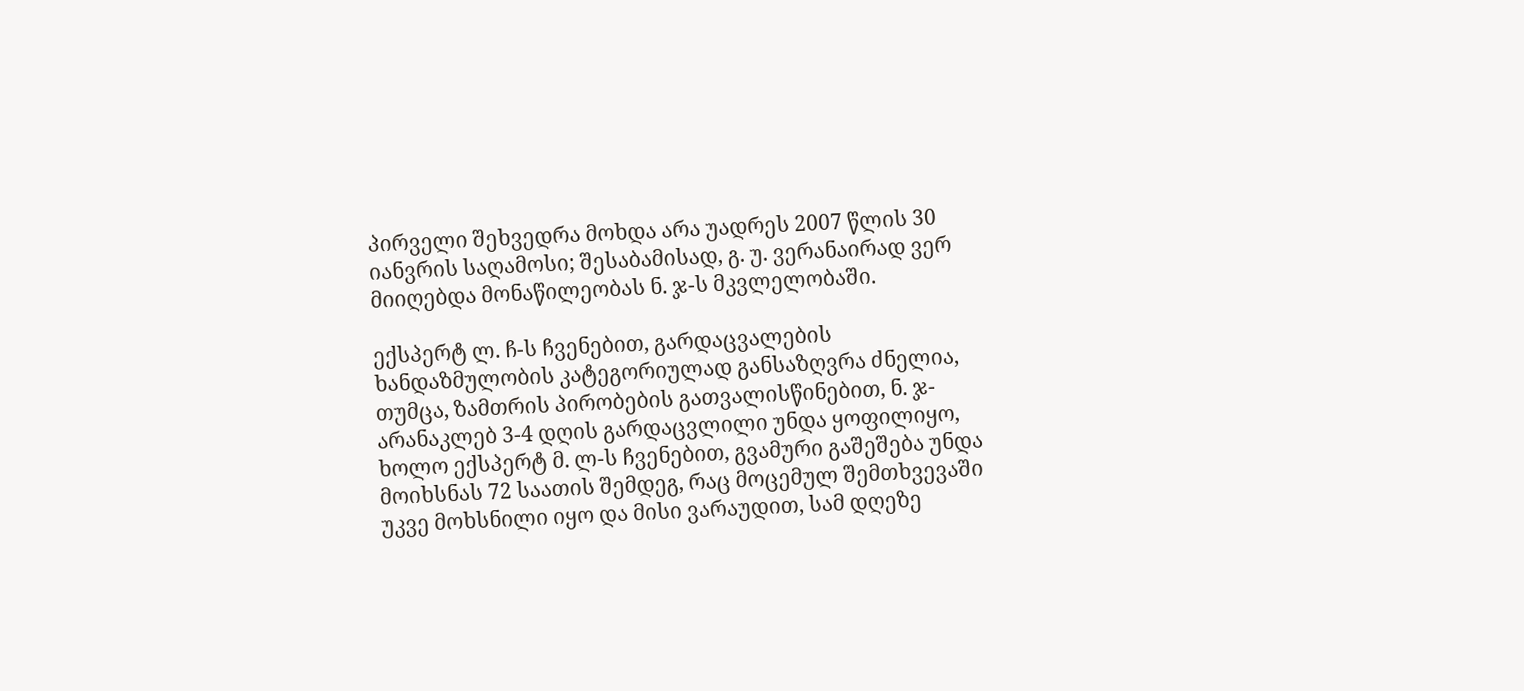პირველი შეხვედრა მოხდა არა უადრეს 2007 წლის 30 იანვრის საღამოსი; შესაბამისად, გ. უ. ვერანაირად ვერ მიიღებდა მონაწილეობას ნ. ჯ-ს მკვლელობაში.

ექსპერტ ლ. ჩ-ს ჩვენებით, გარდაცვალების ხანდაზმულობის კატეგორიულად განსაზღვრა ძნელია, თუმცა, ზამთრის პირობების გათვალისწინებით, ნ. ჯ- არანაკლებ 3-4 დღის გარდაცვლილი უნდა ყოფილიყო, ხოლო ექსპერტ მ. ლ-ს ჩვენებით, გვამური გაშეშება უნდა მოიხსნას 72 საათის შემდეგ, რაც მოცემულ შემთხვევაში უკვე მოხსნილი იყო და მისი ვარაუდით, სამ დღეზე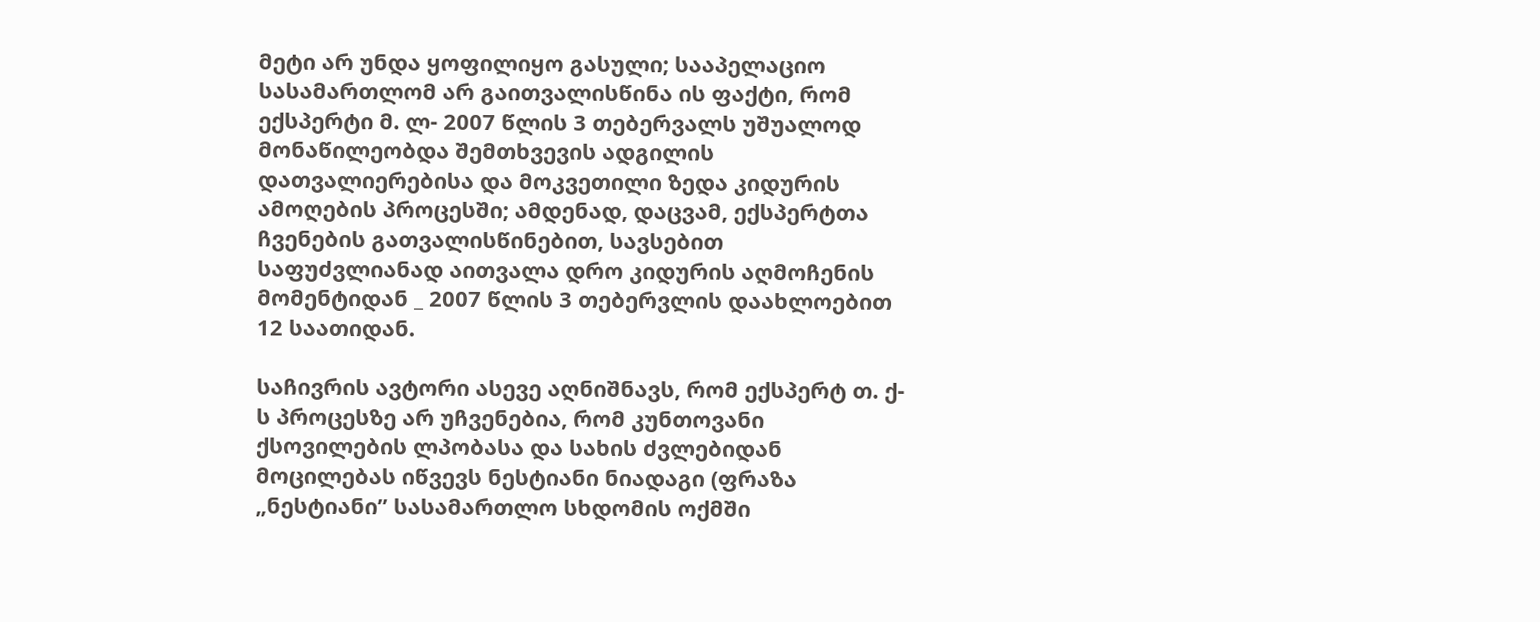მეტი არ უნდა ყოფილიყო გასული; სააპელაციო სასამართლომ არ გაითვალისწინა ის ფაქტი, რომ ექსპერტი მ. ლ- 2007 წლის 3 თებერვალს უშუალოდ მონაწილეობდა შემთხვევის ადგილის დათვალიერებისა და მოკვეთილი ზედა კიდურის ამოღების პროცესში; ამდენად, დაცვამ, ექსპერტთა ჩვენების გათვალისწინებით, სავსებით საფუძვლიანად აითვალა დრო კიდურის აღმოჩენის მომენტიდან _ 2007 წლის 3 თებერვლის დაახლოებით 12 საათიდან.

საჩივრის ავტორი ასევე აღნიშნავს, რომ ექსპერტ თ. ქ-ს პროცესზე არ უჩვენებია, რომ კუნთოვანი ქსოვილების ლპობასა და სახის ძვლებიდან მოცილებას იწვევს ნესტიანი ნიადაგი (ფრაზა „ნესტიანი” სასამართლო სხდომის ოქმში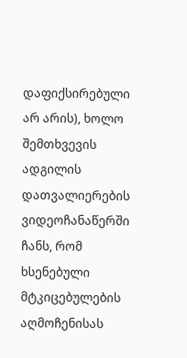დაფიქსირებული არ არის), ხოლო შემთხვევის ადგილის დათვალიერების ვიდეოჩანაწერში ჩანს, რომ ხსენებული მტკიცებულების აღმოჩენისას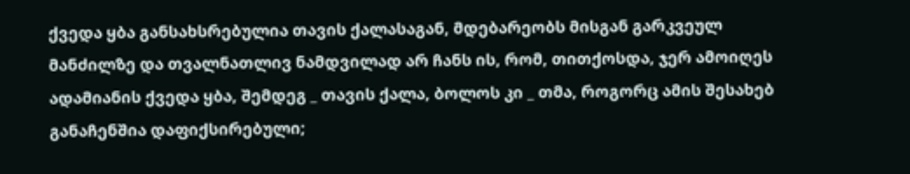ქვედა ყბა განსახსრებულია თავის ქალასაგან, მდებარეობს მისგან გარკვეულ მანძილზე და თვალნათლივ ნამდვილად არ ჩანს ის, რომ, თითქოსდა, ჯერ ამოიღეს ადამიანის ქვედა ყბა, შემდეგ _ თავის ქალა, ბოლოს კი _ თმა, როგორც ამის შესახებ განაჩენშია დაფიქსირებული;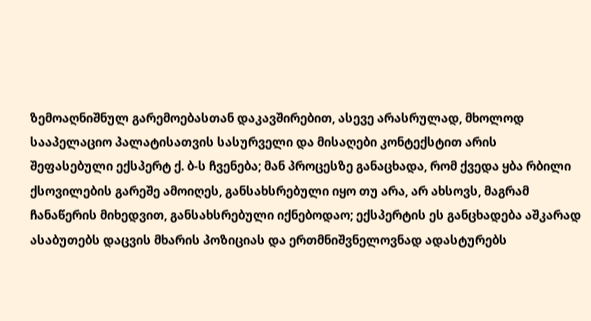ზემოაღნიშნულ გარემოებასთან დაკავშირებით, ასევე არასრულად, მხოლოდ სააპელაციო პალატისათვის სასურველი და მისაღები კონტექსტით არის შეფასებული ექსპერტ ქ. ბ-ს ჩვენება; მან პროცესზე განაცხადა, რომ ქვედა ყბა რბილი ქსოვილების გარეშე ამოიღეს, განსახსრებული იყო თუ არა, არ ახსოვს, მაგრამ ჩანაწერის მიხედვით, განსახსრებული იქნებოდაო; ექსპერტის ეს განცხადება აშკარად ასაბუთებს დაცვის მხარის პოზიციას და ერთმნიშვნელოვნად ადასტურებს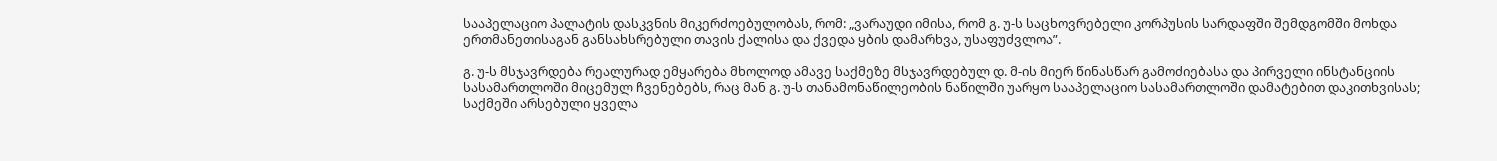სააპელაციო პალატის დასკვნის მიკერძოებულობას, რომ: „ვარაუდი იმისა, რომ გ. უ-ს საცხოვრებელი კორპუსის სარდაფში შემდგომში მოხდა ერთმანეთისაგან განსახსრებული თავის ქალისა და ქვედა ყბის დამარხვა, უსაფუძვლოა”.

გ. უ-ს მსჯავრდება რეალურად ემყარება მხოლოდ ამავე საქმეზე მსჯავრდებულ დ. მ-ის მიერ წინასწარ გამოძიებასა და პირველი ინსტანციის სასამართლოში მიცემულ ჩვენებებს, რაც მან გ. უ-ს თანამონაწილეობის ნაწილში უარყო სააპელაციო სასამართლოში დამატებით დაკითხვისას; საქმეში არსებული ყველა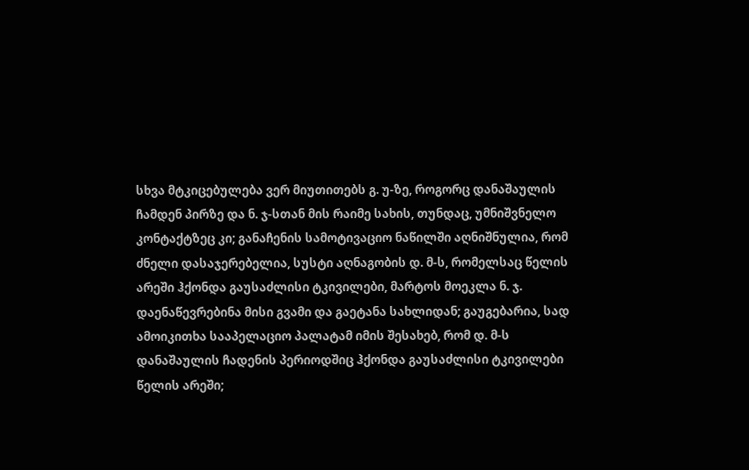სხვა მტკიცებულება ვერ მიუთითებს გ. უ-ზე, როგორც დანაშაულის ჩამდენ პირზე და ნ. ჯ-სთან მის რაიმე სახის, თუნდაც, უმნიშვნელო კონტაქტზეც კი; განაჩენის სამოტივაციო ნაწილში აღნიშნულია, რომ ძნელი დასაჯერებელია, სუსტი აღნაგობის დ. მ-ს, რომელსაც წელის არეში ჰქონდა გაუსაძლისი ტკივილები, მარტოს მოეკლა ნ. ჯ. დაენაწევრებინა მისი გვამი და გაეტანა სახლიდან; გაუგებარია, სად ამოიკითხა სააპელაციო პალატამ იმის შესახებ, რომ დ. მ-ს დანაშაულის ჩადენის პერიოდშიც ჰქონდა გაუსაძლისი ტკივილები წელის არეში;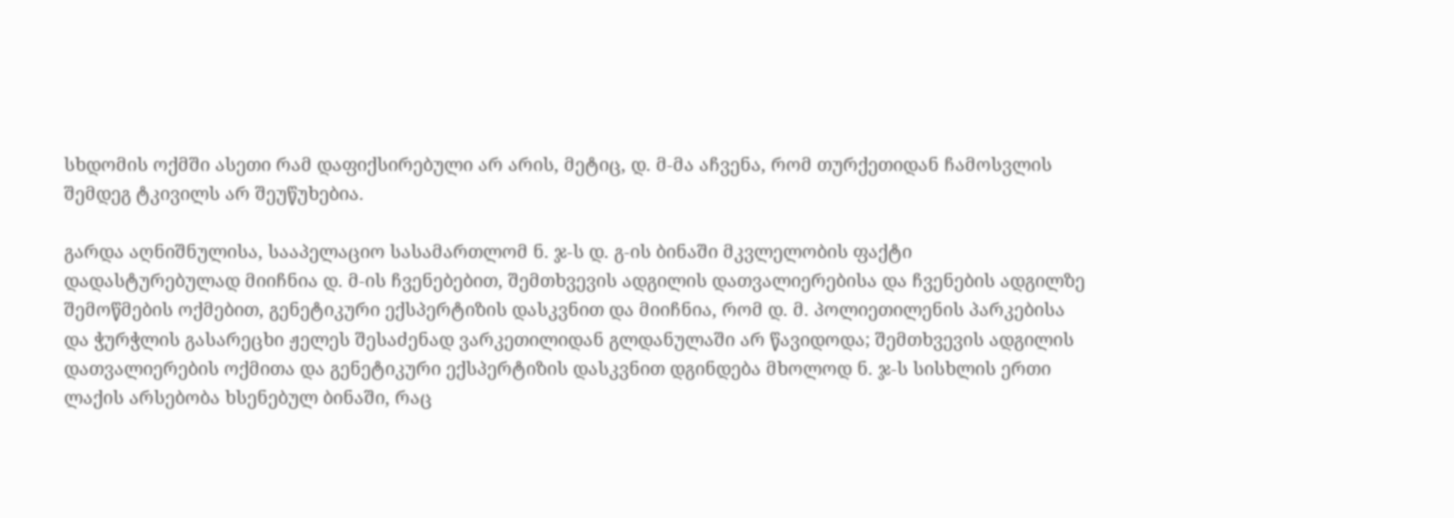სხდომის ოქმში ასეთი რამ დაფიქსირებული არ არის, მეტიც, დ. მ-მა აჩვენა, რომ თურქეთიდან ჩამოსვლის შემდეგ ტკივილს არ შეუწუხებია.

გარდა აღნიშნულისა, სააპელაციო სასამართლომ ნ. ჯ-ს დ. გ-ის ბინაში მკვლელობის ფაქტი დადასტურებულად მიიჩნია დ. მ-ის ჩვენებებით, შემთხვევის ადგილის დათვალიერებისა და ჩვენების ადგილზე შემოწმების ოქმებით, გენეტიკური ექსპერტიზის დასკვნით და მიიჩნია, რომ დ. მ. პოლიეთილენის პარკებისა და ჭურჭლის გასარეცხი ჟელეს შესაძენად ვარკეთილიდან გლდანულაში არ წავიდოდა; შემთხვევის ადგილის დათვალიერების ოქმითა და გენეტიკური ექსპერტიზის დასკვნით დგინდება მხოლოდ ნ. ჯ-ს სისხლის ერთი ლაქის არსებობა ხსენებულ ბინაში, რაც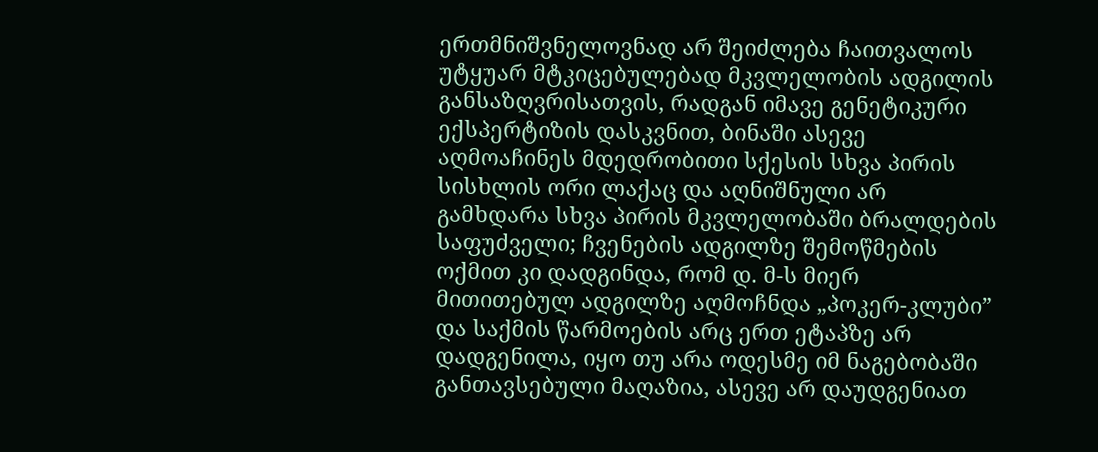ერთმნიშვნელოვნად არ შეიძლება ჩაითვალოს უტყუარ მტკიცებულებად მკვლელობის ადგილის განსაზღვრისათვის, რადგან იმავე გენეტიკური ექსპერტიზის დასკვნით, ბინაში ასევე აღმოაჩინეს მდედრობითი სქესის სხვა პირის სისხლის ორი ლაქაც და აღნიშნული არ გამხდარა სხვა პირის მკვლელობაში ბრალდების საფუძველი; ჩვენების ადგილზე შემოწმების ოქმით კი დადგინდა, რომ დ. მ-ს მიერ მითითებულ ადგილზე აღმოჩნდა „პოკერ-კლუბი” და საქმის წარმოების არც ერთ ეტაპზე არ დადგენილა, იყო თუ არა ოდესმე იმ ნაგებობაში განთავსებული მაღაზია, ასევე არ დაუდგენიათ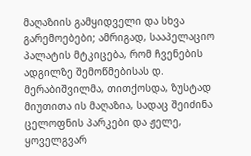მაღაზიის გამყიდველი და სხვა გარემოებები; ამრიგად, სააპელაციო პალატის მტკიცება, რომ ჩვენების ადგილზე შემოწმებისას დ. მერაბიშვილმა, თითქოსდა, ზუსტად მიუთითა ის მაღაზია, სადაც შეიძინა ცელოფნის პარკები და ჟელე, ყოველგვარ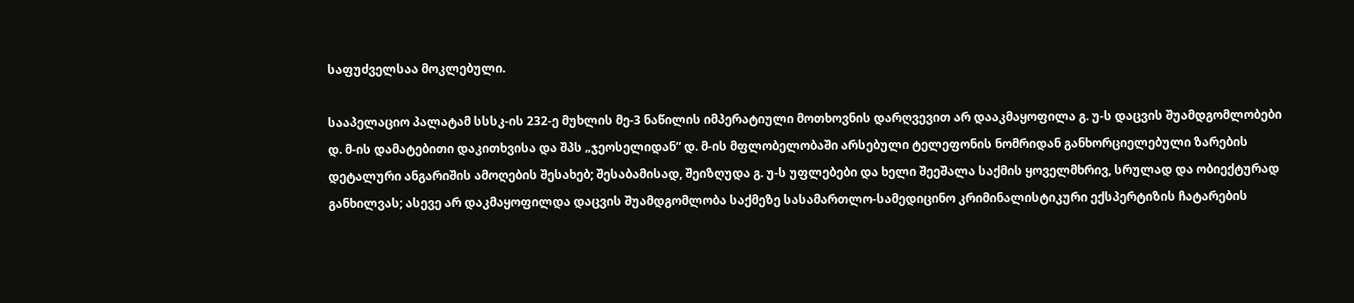საფუძველსაა მოკლებული.

სააპელაციო პალატამ სსსკ-ის 232-ე მუხლის მე-3 ნაწილის იმპერატიული მოთხოვნის დარღვევით არ დააკმაყოფილა გ. უ-ს დაცვის შუამდგომლობები დ. მ-ის დამატებითი დაკითხვისა და შპს „ჯეოსელიდან” დ. მ-ის მფლობელობაში არსებული ტელეფონის ნომრიდან განხორციელებული ზარების დეტალური ანგარიშის ამოღების შესახებ; შესაბამისად, შეიზღუდა გ. უ-ს უფლებები და ხელი შეეშალა საქმის ყოველმხრივ, სრულად და ობიექტურად განხილვას; ასევე არ დაკმაყოფილდა დაცვის შუამდგომლობა საქმეზე სასამართლო-სამედიცინო კრიმინალისტიკური ექსპერტიზის ჩატარების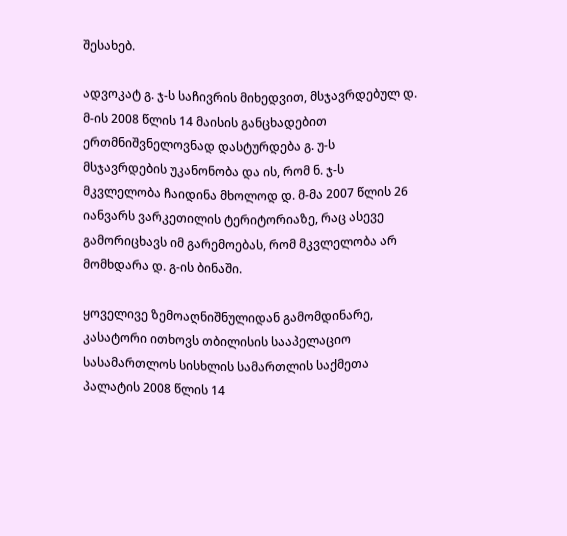შესახებ.

ადვოკატ გ. ჯ-ს საჩივრის მიხედვით, მსჯავრდებულ დ. მ-ის 2008 წლის 14 მაისის განცხადებით ერთმნიშვნელოვნად დასტურდება გ. უ-ს მსჯავრდების უკანონობა და ის, რომ ნ. ჯ-ს მკვლელობა ჩაიდინა მხოლოდ დ. მ-მა 2007 წლის 26 იანვარს ვარკეთილის ტერიტორიაზე, რაც ასევე გამორიცხავს იმ გარემოებას, რომ მკვლელობა არ მომხდარა დ. გ-ის ბინაში.

ყოველივე ზემოაღნიშნულიდან გამომდინარე, კასატორი ითხოვს თბილისის სააპელაციო სასამართლოს სისხლის სამართლის საქმეთა პალატის 2008 წლის 14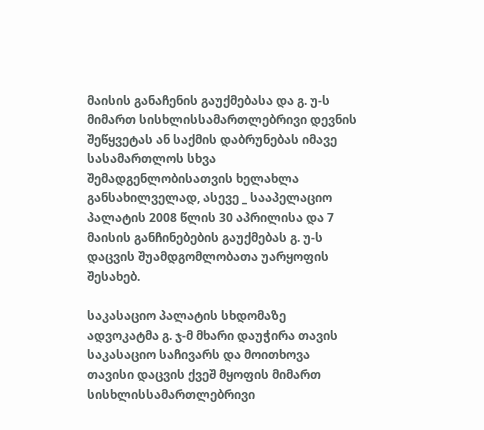მაისის განაჩენის გაუქმებასა და გ. უ-ს მიმართ სისხლისსამართლებრივი დევნის შეწყვეტას ან საქმის დაბრუნებას იმავე სასამართლოს სხვა შემადგენლობისათვის ხელახლა განსახილველად, ასევე _ სააპელაციო პალატის 2008 წლის 30 აპრილისა და 7 მაისის განჩინებების გაუქმებას გ. უ-ს დაცვის შუამდგომლობათა უარყოფის შესახებ.

საკასაციო პალატის სხდომაზე ადვოკატმა გ. ჯ-მ მხარი დაუჭირა თავის საკასაციო საჩივარს და მოითხოვა თავისი დაცვის ქვეშ მყოფის მიმართ სისხლისსამართლებრივი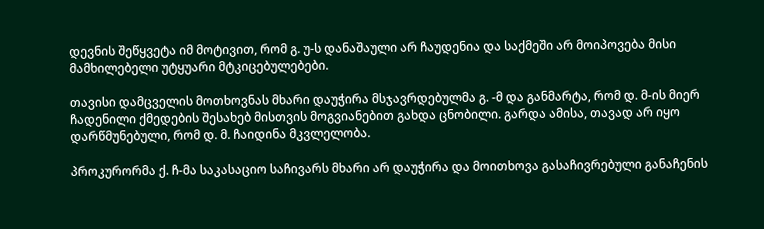დევნის შეწყვეტა იმ მოტივით, რომ გ. უ-ს დანაშაული არ ჩაუდენია და საქმეში არ მოიპოვება მისი მამხილებელი უტყუარი მტკიცებულებები.

თავისი დამცველის მოთხოვნას მხარი დაუჭირა მსჯავრდებულმა გ. -მ და განმარტა, რომ დ. მ-ის მიერ ჩადენილი ქმედების შესახებ მისთვის მოგვიანებით გახდა ცნობილი. გარდა ამისა, თავად არ იყო დარწმუნებული, რომ დ. მ. ჩაიდინა მკვლელობა.

პროკურორმა ქ. ჩ-მა საკასაციო საჩივარს მხარი არ დაუჭირა და მოითხოვა გასაჩივრებული განაჩენის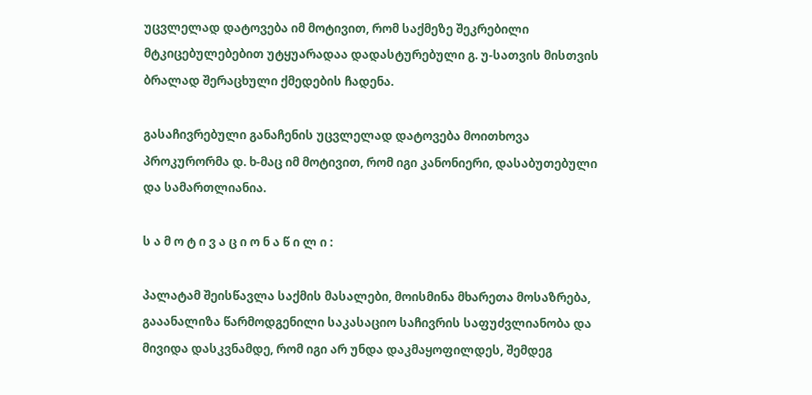უცვლელად დატოვება იმ მოტივით, რომ საქმეზე შეკრებილი მტკიცებულებებით უტყუარადაა დადასტურებული გ. უ-სათვის მისთვის ბრალად შერაცხული ქმედების ჩადენა.

გასაჩივრებული განაჩენის უცვლელად დატოვება მოითხოვა პროკურორმა დ. ხ-მაც იმ მოტივით, რომ იგი კანონიერი, დასაბუთებული და სამართლიანია.

ს ა მ ო ტ ი ვ ა ც ი ო ნ ა წ ი ლ ი :

პალატამ შეისწავლა საქმის მასალები, მოისმინა მხარეთა მოსაზრება, გააანალიზა წარმოდგენილი საკასაციო საჩივრის საფუძვლიანობა და მივიდა დასკვნამდე, რომ იგი არ უნდა დაკმაყოფილდეს, შემდეგ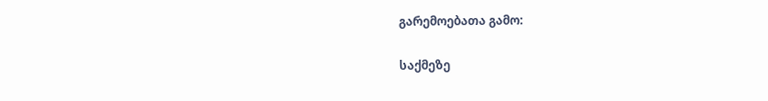გარემოებათა გამო:

საქმეზე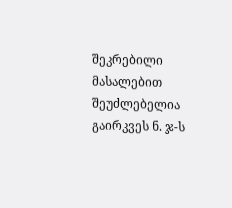შეკრებილი მასალებით შეუძლებელია გაირკვეს ნ. ჯ-ს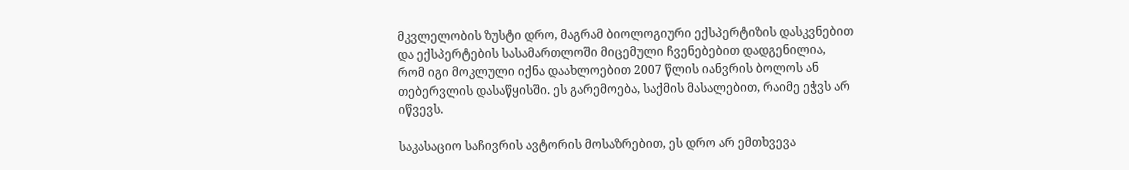მკვლელობის ზუსტი დრო, მაგრამ ბიოლოგიური ექსპერტიზის დასკვნებით და ექსპერტების სასამართლოში მიცემული ჩვენებებით დადგენილია, რომ იგი მოკლული იქნა დაახლოებით 2007 წლის იანვრის ბოლოს ან თებერვლის დასაწყისში. ეს გარემოება, საქმის მასალებით, რაიმე ეჭვს არ იწვევს.

საკასაციო საჩივრის ავტორის მოსაზრებით, ეს დრო არ ემთხვევა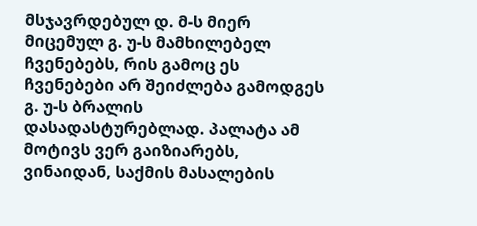მსჯავრდებულ დ. მ-ს მიერ მიცემულ გ. უ-ს მამხილებელ ჩვენებებს, რის გამოც ეს ჩვენებები არ შეიძლება გამოდგეს გ. უ-ს ბრალის დასადასტურებლად. პალატა ამ მოტივს ვერ გაიზიარებს, ვინაიდან, საქმის მასალების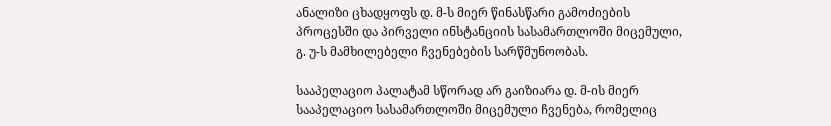ანალიზი ცხადყოფს დ. მ-ს მიერ წინასწარი გამოძიების პროცესში და პირველი ინსტანციის სასამართლოში მიცემული, გ. უ-ს მამხილებელი ჩვენებების სარწმუნოობას.

სააპელაციო პალატამ სწორად არ გაიზიარა დ. მ-ის მიერ სააპელაციო სასამართლოში მიცემული ჩვენება, რომელიც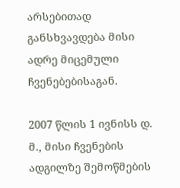არსებითად განსხვავდება მისი ადრე მიცემული ჩვენებებისაგან.

2007 წლის 1 ივნისს დ. მ., მისი ჩვენების ადგილზე შემოწმების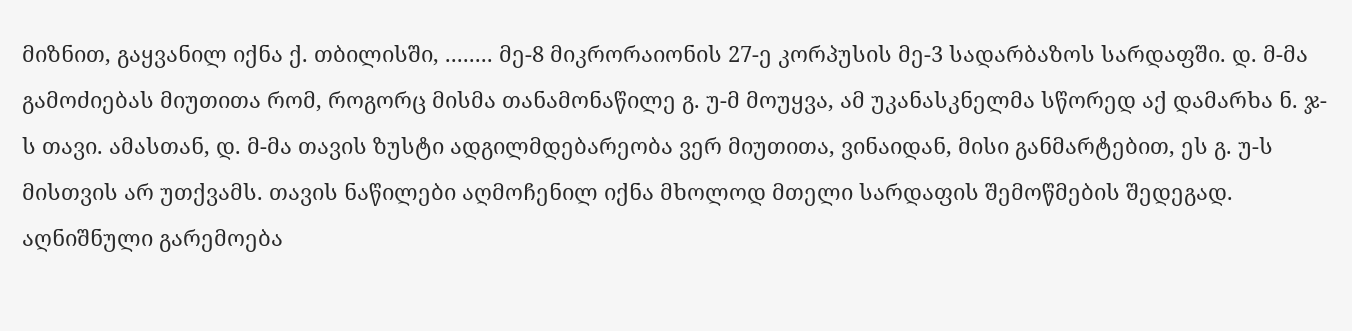მიზნით, გაყვანილ იქნა ქ. თბილისში, ........ მე-8 მიკრორაიონის 27-ე კორპუსის მე-3 სადარბაზოს სარდაფში. დ. მ-მა გამოძიებას მიუთითა რომ, როგორც მისმა თანამონაწილე გ. უ-მ მოუყვა, ამ უკანასკნელმა სწორედ აქ დამარხა ნ. ჯ-ს თავი. ამასთან, დ. მ-მა თავის ზუსტი ადგილმდებარეობა ვერ მიუთითა, ვინაიდან, მისი განმარტებით, ეს გ. უ-ს მისთვის არ უთქვამს. თავის ნაწილები აღმოჩენილ იქნა მხოლოდ მთელი სარდაფის შემოწმების შედეგად. აღნიშნული გარემოება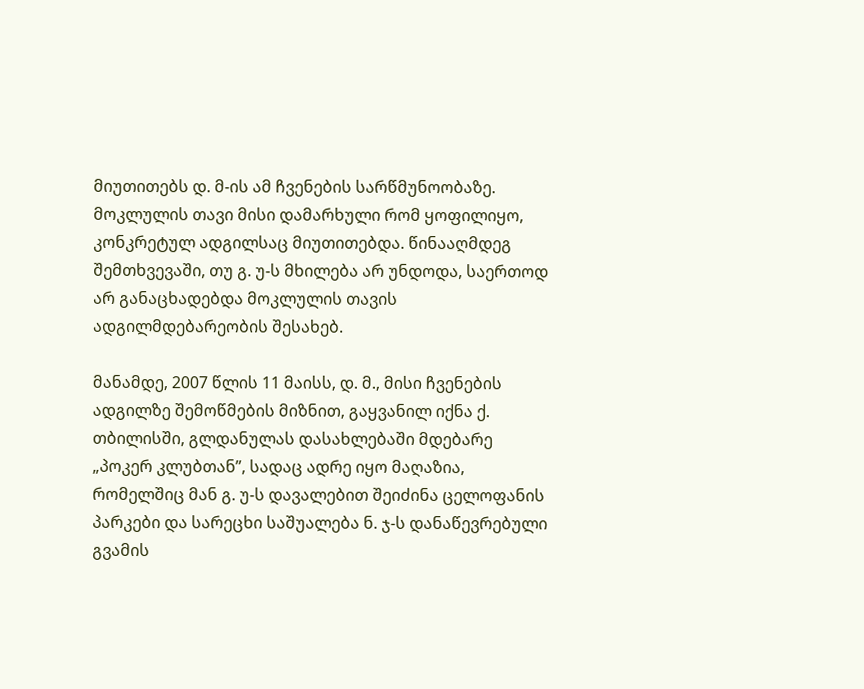მიუთითებს დ. მ-ის ამ ჩვენების სარწმუნოობაზე. მოკლულის თავი მისი დამარხული რომ ყოფილიყო, კონკრეტულ ადგილსაც მიუთითებდა. წინააღმდეგ შემთხვევაში, თუ გ. უ-ს მხილება არ უნდოდა, საერთოდ არ განაცხადებდა მოკლულის თავის ადგილმდებარეობის შესახებ.

მანამდე, 2007 წლის 11 მაისს, დ. მ., მისი ჩვენების ადგილზე შემოწმების მიზნით, გაყვანილ იქნა ქ. თბილისში, გლდანულას დასახლებაში მდებარე „პოკერ კლუბთან”, სადაც ადრე იყო მაღაზია, რომელშიც მან გ. უ-ს დავალებით შეიძინა ცელოფანის პარკები და სარეცხი საშუალება ნ. ჯ-ს დანაწევრებული გვამის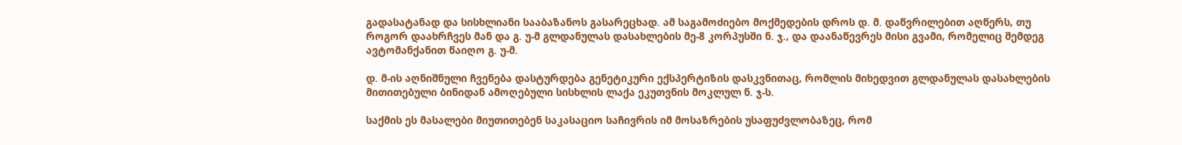გადასატანად და სისხლიანი სააბაზანოს გასარეცხად. ამ საგამოძიებო მოქმედების დროს დ. მ. დაწვრილებით აღწერს, თუ როგორ დაახრჩვეს მან და გ. უ-მ გლდანულას დასახლების მე-8 კორპუსში ნ. ჯ., და დაანაწევრეს მისი გვამი, რომელიც შემდეგ ავტომანქანით წაიღო გ. უ-მ.

დ. მ-ის აღნიშნული ჩვენება დასტურდება გენეტიკური ექსპერტიზის დასკვნითაც, რომლის მიხედვით გლდანულას დასახლების მითითებული ბინიდან ამოღებული სისხლის ლაქა ეკუთვნის მოკლულ ნ. ჯ-ს.

საქმის ეს მასალები მიუთითებენ საკასაციო საჩივრის იმ მოსაზრების უსაფუძვლობაზეც, რომ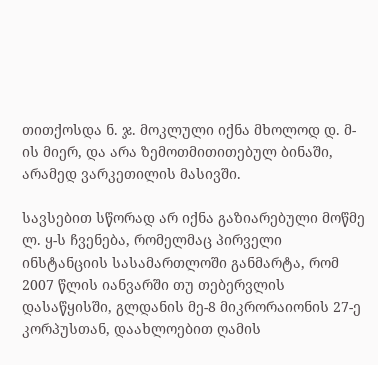თითქოსდა ნ. ჯ. მოკლული იქნა მხოლოდ დ. მ-ის მიერ, და არა ზემოთმითითებულ ბინაში, არამედ ვარკეთილის მასივში.

სავსებით სწორად არ იქნა გაზიარებული მოწმე ლ. ყ-ს ჩვენება, რომელმაც პირველი ინსტანციის სასამართლოში განმარტა, რომ 2007 წლის იანვარში თუ თებერვლის დასაწყისში, გლდანის მე-8 მიკრორაიონის 27-ე კორპუსთან, დაახლოებით ღამის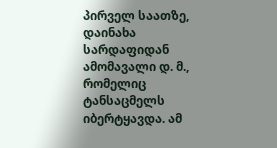პირველ საათზე, დაინახა სარდაფიდან ამომავალი დ. მ., რომელიც ტანსაცმელს იბერტყავდა. ამ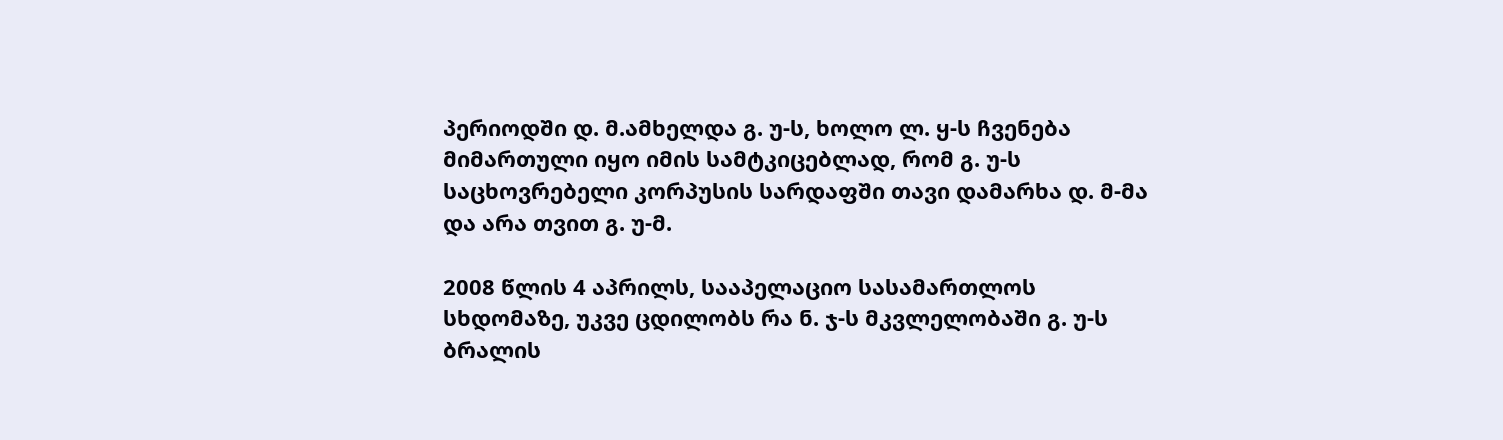პერიოდში დ. მ.ამხელდა გ. უ-ს, ხოლო ლ. ყ-ს ჩვენება მიმართული იყო იმის სამტკიცებლად, რომ გ. უ-ს საცხოვრებელი კორპუსის სარდაფში თავი დამარხა დ. მ-მა და არა თვით გ. უ-მ.

2008 წლის 4 აპრილს, სააპელაციო სასამართლოს სხდომაზე, უკვე ცდილობს რა ნ. ჯ-ს მკვლელობაში გ. უ-ს ბრალის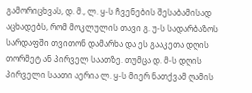გამორიცხვას, დ. მ., ლ. ყ-ს ჩვენების შესაბამისად აცხადებს, რომ მოკლულის თავი გ. უ-ს სადარბაზოს სარდაფში თვითონ დამარხა და ეს გააკეთა დღის თორმეტ ან პირველ საათზე. თუმცა დ. მ-ს დღის პირველი საათი აერია ლ. ყ-ს მიერ ნათქვამ ღამის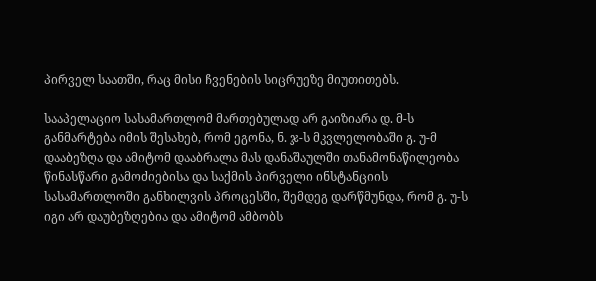პირველ საათში, რაც მისი ჩვენების სიცრუეზე მიუთითებს.

სააპელაციო სასამართლომ მართებულად არ გაიზიარა დ. მ-ს განმარტება იმის შესახებ, რომ ეგონა, ნ. ჯ-ს მკვლელობაში გ. უ-მ დააბეზღა და ამიტომ დააბრალა მას დანაშაულში თანამონაწილეობა წინასწარი გამოძიებისა და საქმის პირველი ინსტანციის სასამართლოში განხილვის პროცესში, შემდეგ დარწმუნდა, რომ გ. უ-ს იგი არ დაუბეზღებია და ამიტომ ამბობს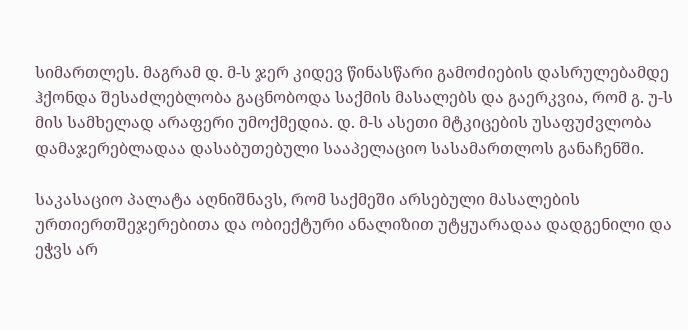სიმართლეს. მაგრამ დ. მ-ს ჯერ კიდევ წინასწარი გამოძიების დასრულებამდე ჰქონდა შესაძლებლობა გაცნობოდა საქმის მასალებს და გაერკვია, რომ გ. უ-ს მის სამხელად არაფერი უმოქმედია. დ. მ-ს ასეთი მტკიცების უსაფუძვლობა დამაჯერებლადაა დასაბუთებული სააპელაციო სასამართლოს განაჩენში.

საკასაციო პალატა აღნიშნავს, რომ საქმეში არსებული მასალების ურთიერთშეჯერებითა და ობიექტური ანალიზით უტყუარადაა დადგენილი და ეჭვს არ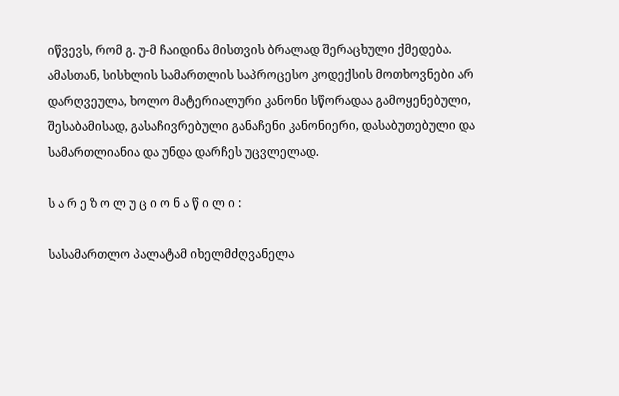იწვევს, რომ გ. უ-მ ჩაიდინა მისთვის ბრალად შერაცხული ქმედება. ამასთან, სისხლის სამართლის საპროცესო კოდექსის მოთხოვნები არ დარღვეულა, ხოლო მატერიალური კანონი სწორადაა გამოყენებული, შესაბამისად, გასაჩივრებული განაჩენი კანონიერი, დასაბუთებული და სამართლიანია და უნდა დარჩეს უცვლელად.

ს ა რ ე ზ ო ლ უ ც ი ო ნ ა წ ი ლ ი :

სასამართლო პალატამ იხელმძღვანელა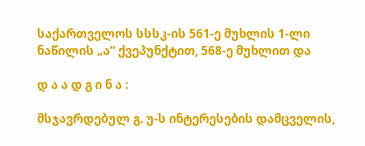საქართველოს სსსკ-ის 561-ე მუხლის 1-ლი ნაწილის „ა” ქვეპუნქტით, 568-ე მუხლით და

დ ა ა დ გ ი ნ ა :

მსჯავრდებულ გ. უ-ს ინტერესების დამცველის,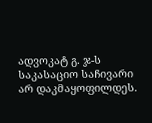ადვოკატ გ. ჯ-ს საკასაციო საჩივარი არ დაკმაყოფილდეს.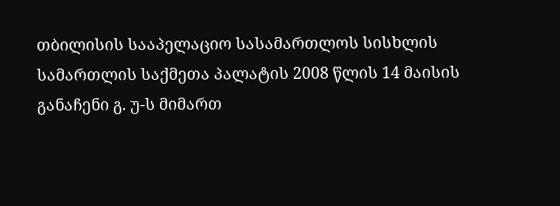თბილისის სააპელაციო სასამართლოს სისხლის სამართლის საქმეთა პალატის 2008 წლის 14 მაისის განაჩენი გ. უ-ს მიმართ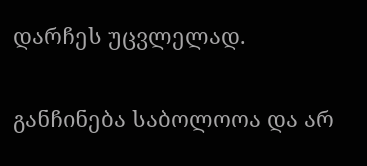დარჩეს უცვლელად.

განჩინება საბოლოოა და არ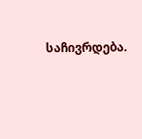საჩივრდება.